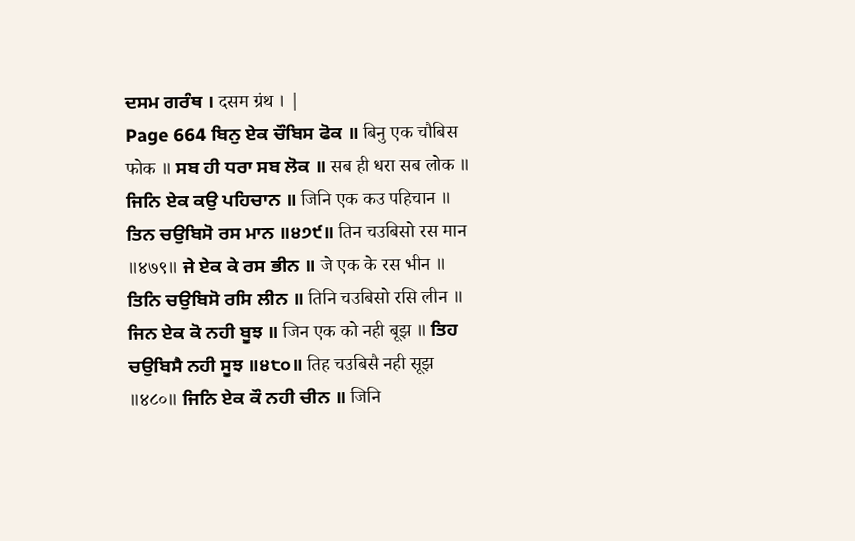ਦਸਮ ਗਰੰਥ । दसम ग्रंथ । |
Page 664 ਬਿਨੁ ਏਕ ਚੌਬਿਸ ਫੋਕ ॥ बिनु एक चौबिस फोक ॥ ਸਬ ਹੀ ਧਰਾ ਸਬ ਲੋਕ ॥ सब ही धरा सब लोक ॥ ਜਿਨਿ ਏਕ ਕਉ ਪਹਿਚਾਨ ॥ जिनि एक कउ पहिचान ॥ ਤਿਨ ਚਉਬਿਸੋ ਰਸ ਮਾਨ ॥੪੭੯॥ तिन चउबिसो रस मान ॥४७९॥ ਜੇ ਏਕ ਕੇ ਰਸ ਭੀਨ ॥ जे एक के रस भीन ॥ ਤਿਨਿ ਚਉਬਿਸੋ ਰਸਿ ਲੀਨ ॥ तिनि चउबिसो रसि लीन ॥ ਜਿਨ ਏਕ ਕੋ ਨਹੀ ਬੂਝ ॥ जिन एक को नही बूझ ॥ ਤਿਹ ਚਉਬਿਸੈ ਨਹੀ ਸੂਝ ॥੪੮੦॥ तिह चउबिसै नही सूझ ॥४८०॥ ਜਿਨਿ ਏਕ ਕੌ ਨਹੀ ਚੀਨ ॥ जिनि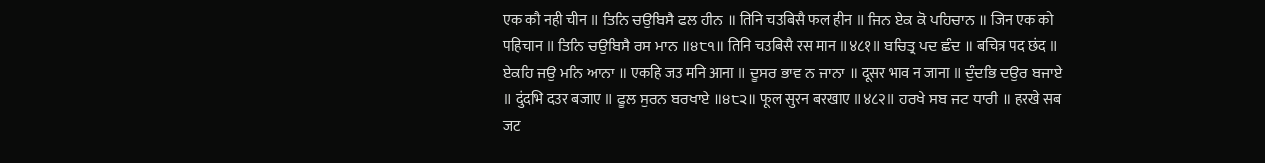एक कौ नही चीन ॥ ਤਿਨਿ ਚਉਬਿਸੈ ਫਲ ਹੀਨ ॥ तिनि चउबिसै फल हीन ॥ ਜਿਨ ਏਕ ਕੋ ਪਹਿਚਾਨ ॥ जिन एक को पहिचान ॥ ਤਿਨਿ ਚਉਬਿਸੈ ਰਸ ਮਾਨ ॥੪੮੧॥ तिनि चउबिसै रस मान ॥४८१॥ ਬਚਿਤ੍ਰ ਪਦ ਛੰਦ ॥ बचित्र पद छंद ॥ ਏਕਹਿ ਜਉ ਮਨਿ ਆਨਾ ॥ एकहि जउ मनि आना ॥ ਦੂਸਰ ਭਾਵ ਨ ਜਾਨਾ ॥ दूसर भाव न जाना ॥ ਦੁੰਦਭਿ ਦਉਰ ਬਜਾਏ ॥ दुंदभि दउर बजाए ॥ ਫੂਲ ਸੁਰਨ ਬਰਖਾਏ ॥੪੮੨॥ फूल सुरन बरखाए ॥४८२॥ ਹਰਖੇ ਸਬ ਜਟ ਧਾਰੀ ॥ हरखे सब जट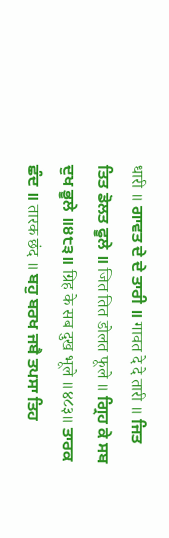धारी ॥ ਗਾਵਤ ਦੇ ਦੇ ਤਾਰੀ ॥ गावत दे दे तारी ॥ ਜਿਤ ਤਿਤ ਡੋਲਤ ਫੂਲੇ ॥ जित तित डोलत फूले ॥ ਗ੍ਰਿਹ ਕੇ ਸਬ ਦੁਖ ਭੂਲੇ ॥੪੮੩॥ ग्रिह के सब दुख भूले ॥४८३॥ ਤਾਰਕ ਛੰਦ ॥ तारक छंद ॥ ਬਹੁ ਬਰਖ ਜਬੈ ਤਪਸਾ ਤਿਹ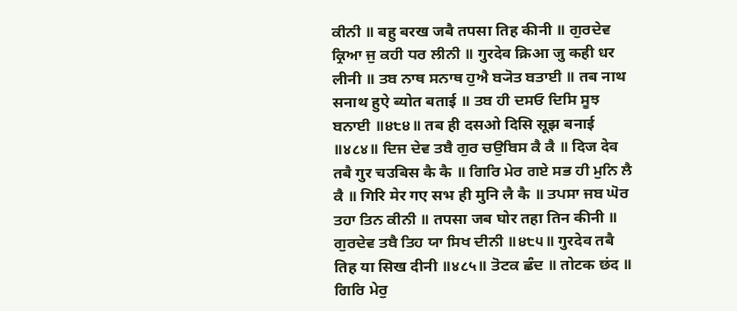ਕੀਨੀ ॥ बहु बरख जबै तपसा तिह कीनी ॥ ਗੁਰਦੇਵ ਕ੍ਰਿਆ ਜੁ ਕਹੀ ਧਰ ਲੀਨੀ ॥ गुरदेव क्रिआ जु कही धर लीनी ॥ ਤਬ ਨਾਥ ਸਨਾਥ ਹੁਐ ਬ੍ਯੋਤ ਬਤਾਈ ॥ तब नाथ सनाथ हुऐ ब्योत बताई ॥ ਤਬ ਹੀ ਦਸਓ ਦਿਸਿ ਸੂਝ ਬਨਾਈ ॥੪੮੪॥ तब ही दसओ दिसि सूझ बनाई ॥४८४॥ ਦਿਜ ਦੇਵ ਤਬੈ ਗੁਰ ਚਉਬਿਸ ਕੈ ਕੈ ॥ दिज देव तबै गुर चउबिस कै कै ॥ ਗਿਰਿ ਮੇਰ ਗਏ ਸਭ ਹੀ ਮੁਨਿ ਲੈ ਕੈ ॥ गिरि मेर गए सभ ही मुनि लै कै ॥ ਤਪਸਾ ਜਬ ਘੋਰ ਤਹਾ ਤਿਨ ਕੀਨੀ ॥ तपसा जब घोर तहा तिन कीनी ॥ ਗੁਰਦੇਵ ਤਬੈ ਤਿਹ ਯਾ ਸਿਖ ਦੀਨੀ ॥੪੮੫॥ गुरदेव तबै तिह या सिख दीनी ॥४८५॥ ਤੋਟਕ ਛੰਦ ॥ तोटक छंद ॥ ਗਿਰਿ ਮੇਰੁ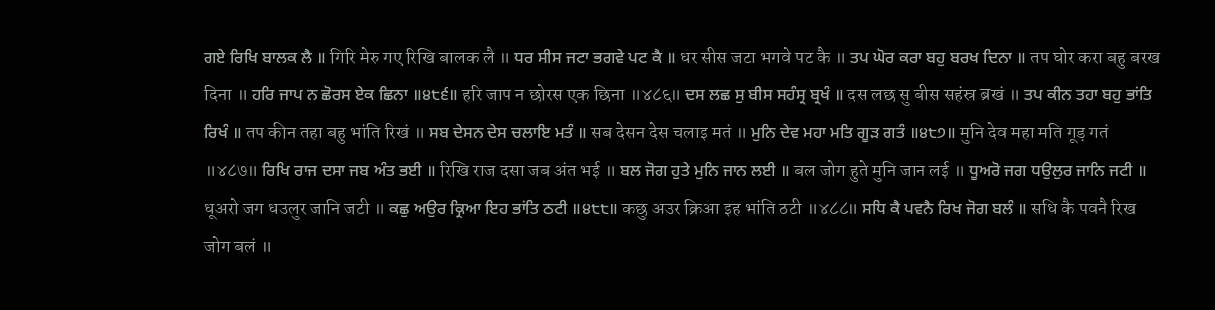ਗਏ ਰਿਖਿ ਬਾਲਕ ਲੈ ॥ गिरि मेरु गए रिखि बालक लै ॥ ਧਰ ਸੀਸ ਜਟਾ ਭਗਵੇ ਪਟ ਕੈ ॥ धर सीस जटा भगवे पट कै ॥ ਤਪ ਘੋਰ ਕਰਾ ਬਹੁ ਬਰਖ ਦਿਨਾ ॥ तप घोर करा बहु बरख दिना ॥ ਹਰਿ ਜਾਪ ਨ ਛੋਰਸ ਏਕ ਛਿਨਾ ॥੪੮੬॥ हरि जाप न छोरस एक छिना ॥४८६॥ ਦਸ ਲਛ ਸੁ ਬੀਸ ਸਹੰਸ੍ਰ ਬ੍ਰਖੰ ॥ दस लछ सु बीस सहंस्र ब्रखं ॥ ਤਪ ਕੀਨ ਤਹਾ ਬਹੁ ਭਾਂਤਿ ਰਿਖੰ ॥ तप कीन तहा बहु भांति रिखं ॥ ਸਬ ਦੇਸਨ ਦੇਸ ਚਲਾਇ ਮਤੰ ॥ सब देसन देस चलाइ मतं ॥ ਮੁਨਿ ਦੇਵ ਮਹਾ ਮਤਿ ਗੂੜ ਗਤੰ ॥੪੮੭॥ मुनि देव महा मति गूड़ गतं ॥४८७॥ ਰਿਖਿ ਰਾਜ ਦਸਾ ਜਬ ਅੰਤ ਭਈ ॥ रिखि राज दसा जब अंत भई ॥ ਬਲ ਜੋਗ ਹੁਤੇ ਮੁਨਿ ਜਾਨ ਲਈ ॥ बल जोग हुते मुनि जान लई ॥ ਧੂਅਰੋ ਜਗ ਧਉਲੁਰ ਜਾਨਿ ਜਟੀ ॥ धूअरो जग धउलुर जानि जटी ॥ ਕਛੁ ਅਉਰ ਕ੍ਰਿਆ ਇਹ ਭਾਂਤਿ ਠਟੀ ॥੪੮੮॥ कछु अउर क्रिआ इह भांति ठटी ॥४८८॥ ਸਧਿ ਕੈ ਪਵਨੈ ਰਿਖ ਜੋਗ ਬਲੰ ॥ सधि कै पवनै रिख जोग बलं ॥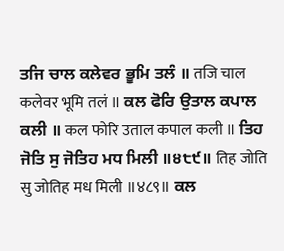ਤਜਿ ਚਾਲ ਕਲੇਵਰ ਭੂਮਿ ਤਲੰ ॥ तजि चाल कलेवर भूमि तलं ॥ ਕਲ ਫੋਰਿ ਉਤਾਲ ਕਪਾਲ ਕਲੀ ॥ कल फोरि उताल कपाल कली ॥ ਤਿਹ ਜੋਤਿ ਸੁ ਜੋਤਿਹ ਮਧ ਮਿਲੀ ॥੪੮੯॥ तिह जोति सु जोतिह मध मिली ॥४८९॥ ਕਲ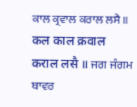ਕਾਲ ਕ੍ਰਵਾਲ ਕਰਾਲ ਲਸੈ ॥ कल काल क्रवाल कराल लसै ॥ ਜਗ ਜੰਗਮ ਥਾਵਰ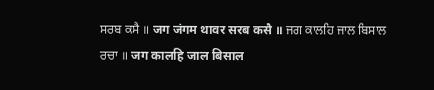ਸਰਬ ਕਸੈ ॥ जग जंगम थावर सरब कसै ॥ ਜਗ ਕਾਲਹਿ ਜਾਲ ਬਿਸਾਲ ਰਚਾ ॥ जग कालहि जाल बिसाल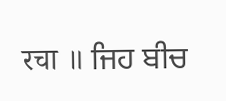रचा ॥ ਜਿਹ ਬੀਚ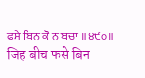ਫਸੇ ਬਿਨ ਕੋ ਨ ਬਚਾ ॥੪੯੦॥ जिह बीच फसे बिन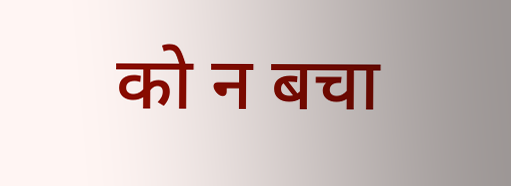को न बचा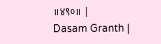॥४९०॥ |
Dasam Granth |